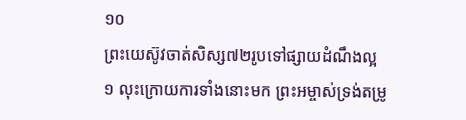១០
ព្រះយេស៊ូវចាត់សិស្ស៧២រូបទៅផ្សាយដំណឹងល្អ
១ លុះក្រោយការទាំងនោះមក ព្រះអម្ចាស់ទ្រង់តម្រូ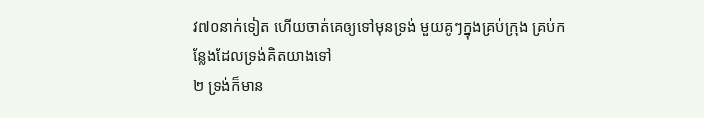វ៧០នាក់ទៀត ហើយចាត់គេឲ្យទៅមុនទ្រង់ មួយគូៗក្នុងគ្រប់ក្រុង គ្រប់កន្លែងដែលទ្រង់គិតយាងទៅ
២ ទ្រង់ក៏មាន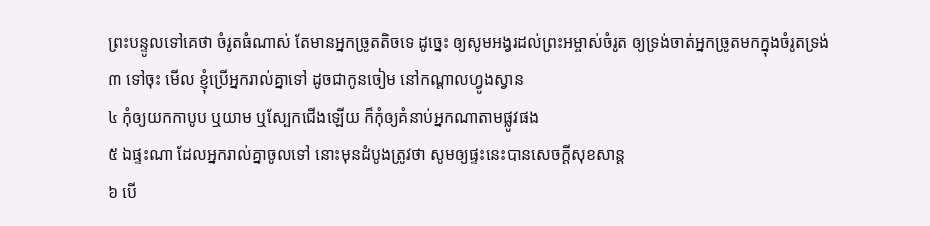ព្រះបន្ទូលទៅគេថា ចំរូតធំណាស់ តែមានអ្នកច្រូតតិចទេ ដូច្នេះ ឲ្យសូមអង្វរដល់ព្រះអម្ចាស់ចំរូត ឲ្យទ្រង់ចាត់អ្នកច្រូតមកក្នុងចំរូតទ្រង់
៣ ទៅចុះ មើល ខ្ញុំប្រើអ្នករាល់គ្នាទៅ ដូចជាកូនចៀម នៅកណ្តាលហ្វូងស្វាន
៤ កុំឲ្យយកកាបូប ឬយាម ឬស្បែកជើងឡើយ ក៏កុំឲ្យគំនាប់អ្នកណាតាមផ្លូវផង
៥ ឯផ្ទះណា ដែលអ្នករាល់គ្នាចូលទៅ នោះមុនដំបូងត្រូវថា សូមឲ្យផ្ទះនេះបានសេចក្តីសុខសាន្ត
៦ បើ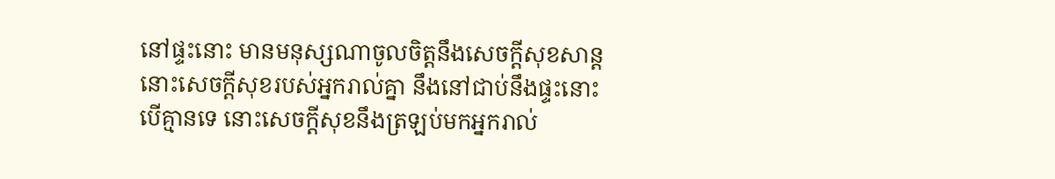នៅផ្ទះនោះ មានមនុស្សណាចូលចិត្តនឹងសេចក្តីសុខសាន្ត នោះសេចក្តីសុខរបស់អ្នករាល់គ្នា នឹងនៅជាប់នឹងផ្ទះនោះ បើគ្មានទេ នោះសេចក្តីសុខនឹងត្រឡប់មកអ្នករាល់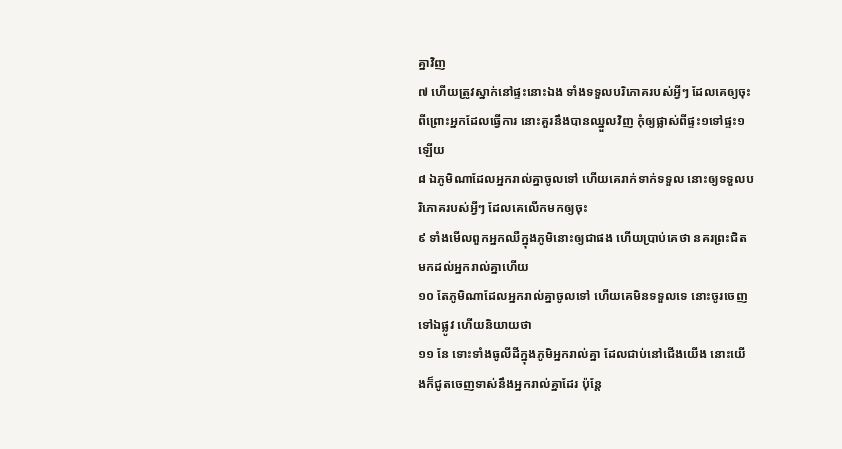គ្នាវិញ
៧ ហើយត្រូវស្នាក់នៅផ្ទះនោះឯង ទាំងទទួលបរិភោគរបស់អ្វីៗ ដែលគេឲ្យចុះ ពីព្រោះអ្នកដែលធ្វើការ នោះគួរនឹងបានឈ្នួលវិញ កុំឲ្យផ្លាស់ពីផ្ទះ១ទៅផ្ទះ១ឡើយ
៨ ឯភូមិណាដែលអ្នករាល់គ្នាចូលទៅ ហើយគេរាក់ទាក់ទទួល នោះឲ្យទទួលបរិភោគរបស់អ្វីៗ ដែលគេលើកមកឲ្យចុះ
៩ ទាំងមើលពួកអ្នកឈឺក្នុងភូមិនោះឲ្យជាផង ហើយប្រាប់គេថា នគរព្រះជិតមកដល់អ្នករាល់គ្នាហើយ
១០ តែភូមិណាដែលអ្នករាល់គ្នាចូលទៅ ហើយគេមិនទទួលទេ នោះចូរចេញទៅឯផ្លូវ ហើយនិយាយថា
១១ នែ ទោះទាំងធូលីដីក្នុងភូមិអ្នករាល់គ្នា ដែលជាប់នៅជើងយើង នោះយើងក៏ជូតចេញទាស់នឹងអ្នករាល់គ្នាដែរ ប៉ុន្តែ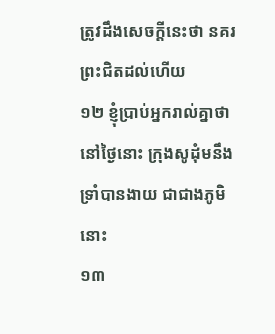ត្រូវដឹងសេចក្តីនេះថា នគរព្រះជិតដល់ហើយ
១២ ខ្ញុំប្រាប់អ្នករាល់គ្នាថា នៅថ្ងៃនោះ ក្រុងសូដុំមនឹងទ្រាំបានងាយ ជាជាងភូមិនោះ
១៣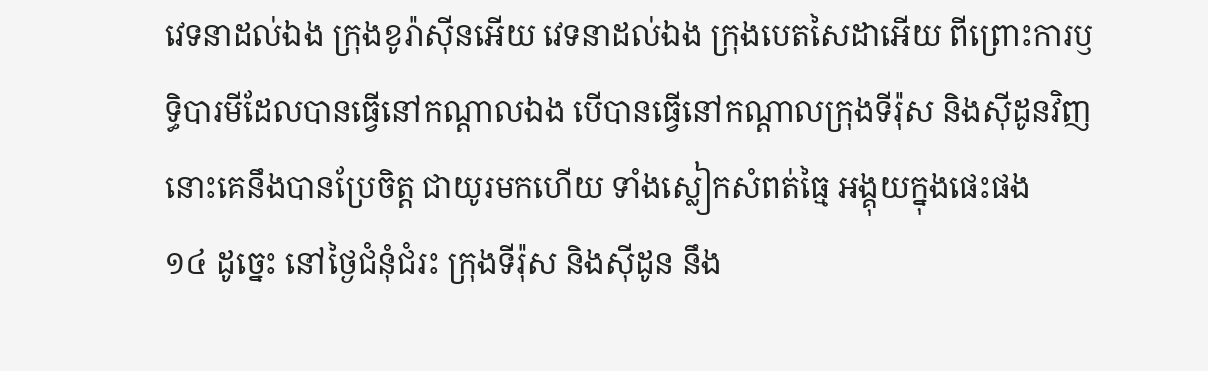វេទនាដល់ឯង ក្រុងខូរ៉ាស៊ីនអើយ វេទនាដល់ឯង ក្រុងបេតសៃដាអើយ ពីព្រោះការឫទ្ធិបារមីដែលបានធ្វើនៅកណ្តាលឯង បើបានធ្វើនៅកណ្តាលក្រុងទីរ៉ុស និងស៊ីដូនវិញ នោះគេនឹងបានប្រែចិត្ត ជាយូរមកហើយ ទាំងស្លៀកសំពត់ធ្មៃ អង្គុយក្នុងផេះផង
១៤ ដូច្នេះ នៅថ្ងៃជំនុំជំរះ ក្រុងទីរ៉ុស និងស៊ីដូន នឹង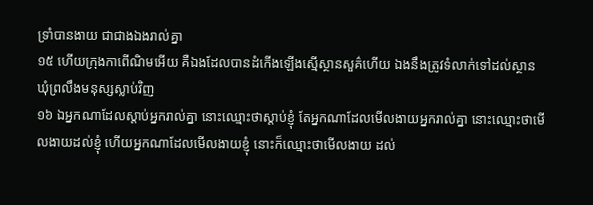ទ្រាំបានងាយ ជាជាងឯងរាល់គ្នា
១៥ ហើយក្រុងកាពើណិមអើយ គឺឯងដែលបានដំកើងឡើងស្មើស្ថានសួគ៌ហើយ ឯងនឹងត្រូវទំលាក់ទៅដល់ស្ថានឃុំព្រលឹងមនុស្សស្លាប់វិញ
១៦ ឯអ្នកណាដែលស្តាប់អ្នករាល់គ្នា នោះឈ្មោះថាស្តាប់ខ្ញុំ តែអ្នកណាដែលមើលងាយអ្នករាល់គ្នា នោះឈ្មោះថាមើលងាយដល់ខ្ញុំ ហើយអ្នកណាដែលមើលងាយខ្ញុំ នោះក៏ឈ្មោះថាមើលងាយ ដល់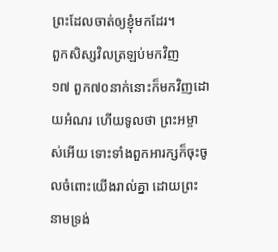ព្រះដែលចាត់ឲ្យខ្ញុំមកដែរ។
ពួកសិស្សវិលត្រឡប់មកវិញ
១៧ ពួក៧០នាក់នោះក៏មកវិញដោយអំណរ ហើយទូលថា ព្រះអម្ចាស់អើយ ទោះទាំងពួកអារក្សក៏ចុះចូលចំពោះយើងរាល់គ្នា ដោយព្រះនាមទ្រង់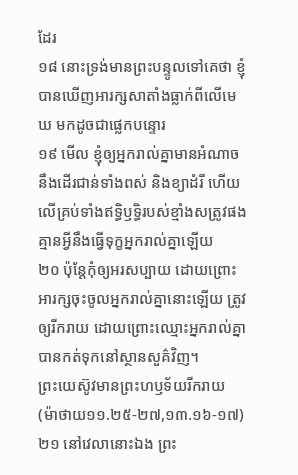ដែរ
១៨ នោះទ្រង់មានព្រះបន្ទូលទៅគេថា ខ្ញុំបានឃើញអារក្សសាតាំងធ្លាក់ពីលើមេឃ មកដូចជាផ្លេកបន្ទោរ
១៩ មើល ខ្ញុំឲ្យអ្នករាល់គ្នាមានអំណាច នឹងដើរជាន់ទាំងពស់ និងខ្យាដំរី ហើយលើគ្រប់ទាំងឥទ្ធិឫទ្ធិរបស់ខ្មាំងសត្រូវផង គ្មានអ្វីនឹងធ្វើទុក្ខអ្នករាល់គ្នាឡើយ
២០ ប៉ុន្តែកុំឲ្យអរសប្បាយ ដោយព្រោះអារក្សចុះចូលអ្នករាល់គ្នានោះឡើយ ត្រូវឲ្យរីករាយ ដោយព្រោះឈ្មោះអ្នករាល់គ្នាបានកត់ទុកនៅស្ថានសួគ៌វិញ។
ព្រះយេស៊ូវមានព្រះហឫទ័យរីករាយ
(ម៉ាថាយ១១.២៥-២៧,១៣.១៦-១៧)
២១ នៅវេលានោះឯង ព្រះ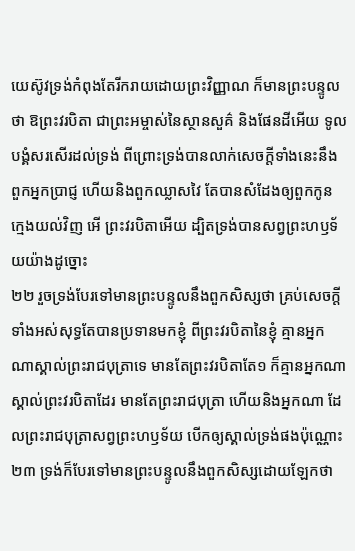យេស៊ូវទ្រង់កំពុងតែរីករាយដោយព្រះវិញ្ញាណ ក៏មានព្រះបន្ទូលថា ឱព្រះវរបិតា ជាព្រះអម្ចាស់នៃស្ថានសួគ៌ និងផែនដីអើយ ទូលបង្គំសរសើរដល់ទ្រង់ ពីព្រោះទ្រង់បានលាក់សេចក្តីទាំងនេះនឹងពួកអ្នកប្រាជ្ញ ហើយនិងពួកឈ្លាសវៃ តែបានសំដែងឲ្យពួកកូនក្មេងយល់វិញ អើ ព្រះវរបិតាអើយ ដ្បិតទ្រង់បានសព្វព្រះហឫទ័យយ៉ាងដូច្នោះ
២២ រួចទ្រង់បែរទៅមានព្រះបន្ទូលនឹងពួកសិស្សថា គ្រប់សេចក្តីទាំងអស់សុទ្ធតែបានប្រទានមកខ្ញុំ ពីព្រះវរបិតានៃខ្ញុំ គ្មានអ្នកណាស្គាល់ព្រះរាជបុត្រាទេ មានតែព្រះវរបិតាតែ១ ក៏គ្មានអ្នកណាស្គាល់ព្រះវរបិតាដែរ មានតែព្រះរាជបុត្រា ហើយនិងអ្នកណា ដែលព្រះរាជបុត្រាសព្វព្រះហឫទ័យ បើកឲ្យស្គាល់ទ្រង់ផងប៉ុណ្ណោះ
២៣ ទ្រង់ក៏បែរទៅមានព្រះបន្ទូលនឹងពួកសិស្សដោយឡែកថា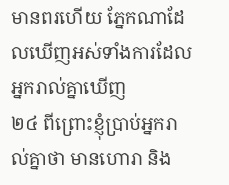មានពរហើយ ភ្នែកណាដែលឃើញអស់ទាំងការដែលអ្នករាល់គ្នាឃើញ
២៤ ពីព្រោះខ្ញុំប្រាប់អ្នករាល់គ្នាថា មានហោរា និង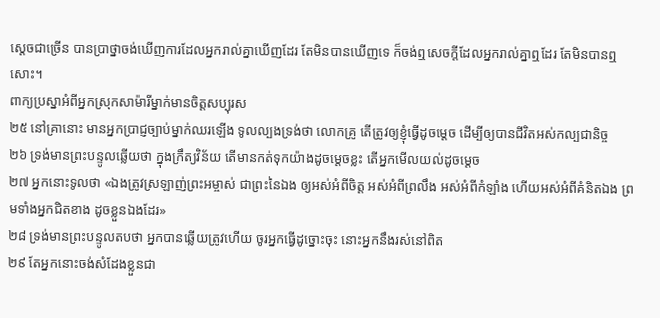ស្តេចជាច្រើន បានប្រាថ្នាចង់ឃើញការដែលអ្នករាល់គ្នាឃើញដែរ តែមិនបានឃើញទេ ក៏ចង់ឮសេចក្តីដែលអ្នករាល់គ្នាឮដែរ តែមិនបានឮសោះ។
ពាក្យប្រស្នាអំពីអ្នកស្រុកសាម៉ារីម្នាក់មានចិត្តសប្បុរស
២៥ នៅគ្រានោះ មានអ្នកប្រាជ្ញច្បាប់ម្នាក់ឈរឡើង ទូលល្បងទ្រង់ថា លោកគ្រូ តើត្រូវឲ្យខ្ញុំធ្វើដូចម្តេច ដើម្បីឲ្យបានជីវិតអស់កល្បជានិច្ច
២៦ ទ្រង់មានព្រះបន្ទូលឆ្លើយថា ក្នុងក្រឹត្យវិន័យ តើមានកត់ទុកយ៉ាងដូចម្តេចខ្លះ តើអ្នកមើលយល់ដូចម្តេច
២៧ អ្នកនោះទូលថា «ឯងត្រូវស្រឡាញ់ព្រះអម្ចាស់ ជាព្រះនៃឯង ឲ្យអស់អំពីចិត្ត អស់អំពីព្រលឹង អស់អំពីកំឡាំង ហើយអស់អំពីគំនិតឯង ព្រមទាំងអ្នកជិតខាង ដូចខ្លួនឯងដែរ»
២៨ ទ្រង់មានព្រះបន្ទូលតបថា អ្នកបានឆ្លើយត្រូវហើយ ចូរអ្នកធ្វើដូច្នោះចុះ នោះអ្នកនឹងរស់នៅពិត
២៩ តែអ្នកនោះចង់សំដែងខ្លួនជា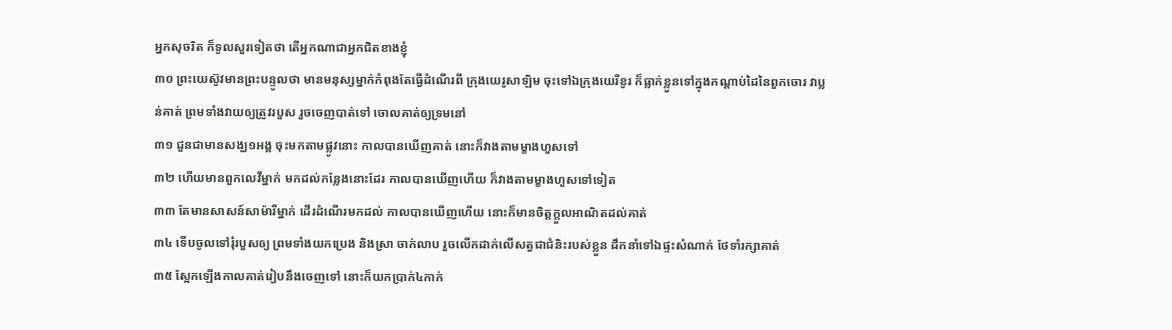អ្នកសុចរិត ក៏ទូលសួរទៀតថា តើអ្នកណាជាអ្នកជិតខាងខ្ញុំ
៣០ ព្រះយេស៊ូវមានព្រះបន្ទូលថា មានមនុស្សម្នាក់កំពុងតែធ្វើដំណើរពី ក្រុងយេរូសាឡិម ចុះទៅឯក្រុងយេរីខូរ ក៏ធ្លាក់ខ្លួនទៅក្នុងកណ្តាប់ដៃនៃពួកចោរ វាប្លន់គាត់ ព្រមទាំងវាយឲ្យត្រូវរបួស រួចចេញបាត់ទៅ ចោលគាត់ឲ្យទ្រមនៅ
៣១ ជួនជាមានសង្ឃ១អង្គ ចុះមកតាមផ្លូវនោះ កាលបានឃើញគាត់ នោះក៏វាងតាមម្ខាងហួសទៅ
៣២ ហើយមានពួកលេវីម្នាក់ មកដល់កន្លែងនោះដែរ កាលបានឃើញហើយ ក៏វាងតាមម្ខាងហួសទៅទៀត
៣៣ តែមានសាសន៍សាម៉ារីម្នាក់ ដើរដំណើរមកដល់ កាលបានឃើញហើយ នោះក៏មានចិត្តក្តួលអាណិតដល់គាត់
៣៤ ទើបចូលទៅរុំរបួសឲ្យ ព្រមទាំងយកប្រេង និងស្រា ចាក់លាប រួចលើកដាក់លើសត្វជាជំនិះរបស់ខ្លួន ដឹកនាំទៅឯផ្ទះសំណាក់ ថែទាំរក្សាគាត់
៣៥ ស្អែកឡើងកាលគាត់រៀបនឹងចេញទៅ នោះក៏យកប្រាក់៤កាក់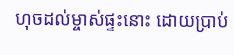ហុចដល់ម្ចាស់ផ្ទះនោះ ដោយប្រាប់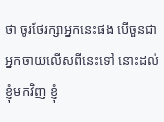ថា ចូរថែរក្សាអ្នកនេះផង បើចួនជាអ្នកចាយលើសពីនេះទៅ នោះដល់ខ្ញុំមកវិញ ខ្ញុំ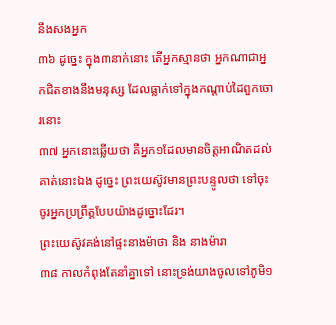នឹងសងអ្នក
៣៦ ដូច្នេះ ក្នុង៣នាក់នោះ តើអ្នកស្មានថា អ្នកណាជាអ្នកជិតខាងនឹងមនុស្ស ដែលធ្លាក់ទៅក្នុងកណ្តាប់ដៃពួកចោរនោះ
៣៧ អ្នកនោះឆ្លើយថា គឺអ្នក១ដែលមានចិត្តអាណិតដល់គាត់នោះឯង ដូច្នេះ ព្រះយេស៊ូវមានព្រះបន្ទូលថា ទៅចុះ ចូរអ្នកប្រព្រឹត្តបែបយ៉ាងដូច្នោះដែរ។
ព្រះយេស៊ូវគង់នៅផ្ទះនាងម៉ាថា និង នាងម៉ារា
៣៨ កាលកំពុងតែនាំគ្នាទៅ នោះទ្រង់យាងចូលទៅភូមិ១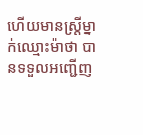ហើយមានស្ត្រីម្នាក់ឈ្មោះម៉ាថា បានទទួលអញ្ជើញ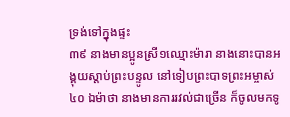ទ្រង់ទៅក្នុងផ្ទះ
៣៩ នាងមានប្អូនស្រី១ឈ្មោះម៉ារា នាងនោះបានអង្គុយស្តាប់ព្រះបន្ទូល នៅទៀបព្រះបាទព្រះអម្ចាស់
៤០ ឯម៉ាថា នាងមានការរវល់ជាច្រើន ក៏ចូលមកទូ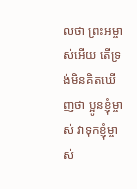លថា ព្រះអម្ចាស់អើយ តើទ្រង់មិនគិតឃើញថា ប្អូនខ្ញុំម្ចាស់ វាទុកខ្ញុំម្ចាស់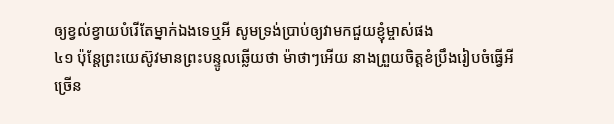ឲ្យខ្វល់ខ្វាយបំរើតែម្នាក់ឯងទេឬអី សូមទ្រង់ប្រាប់ឲ្យវាមកជួយខ្ញុំម្ចាស់ផង
៤១ ប៉ុន្តែព្រះយេស៊ូវមានព្រះបន្ទូលឆ្លើយថា ម៉ាថាៗអើយ នាងព្រួយចិត្តខំប្រឹងរៀបចំធ្វើអីច្រើន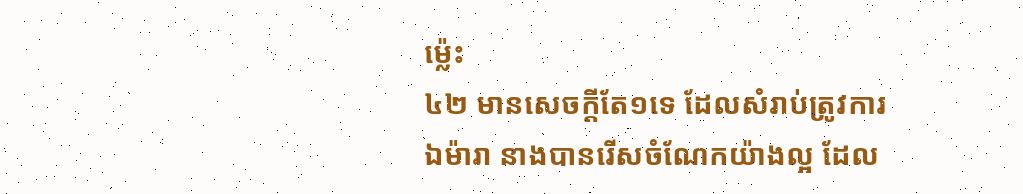ម៉្លេះ
៤២ មានសេចក្តីតែ១ទេ ដែលសំរាប់ត្រូវការ ឯម៉ារា នាងបានរើសចំណែកយ៉ាងល្អ ដែល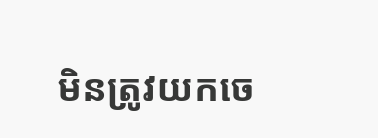មិនត្រូវយកចេ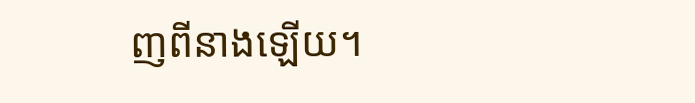ញពីនាងឡើយ។